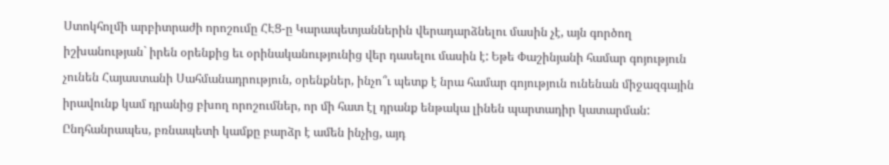Ստոկհոլմի արբիտրաժի որոշումը ՀԷՑ-ը Կարապետյաններին վերադարձնելու մասին չէ, այն գործող իշխանության` իրեն օրենքից եւ օրինականությունից վեր դասելու մասին է: Եթե Փաշինյանի համար գոյություն չունեն Հայաստանի Սահմանադրություն, օրենքներ, ինչո՞ւ պետք է նրա համար գոյություն ունենան միջազգային իրավունք կամ դրանից բխող որոշումներ, որ մի հատ էլ դրանք ենթակա լինեն պարտադիր կատարման: Ընդհանրապես, բռնապետի կամքը բարձր է ամեն ինչից, այդ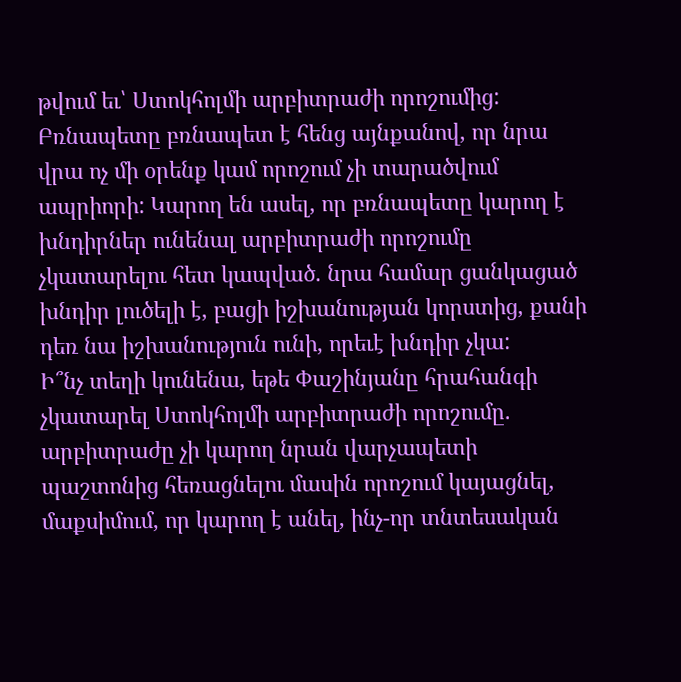թվում եւ՝ Ստոկհոլմի արբիտրաժի որոշումից: Բռնապետը բռնապետ է հենց այնքանով, որ նրա վրա ոչ մի օրենք կամ որոշում չի տարածվում ապրիորի: Կարող են ասել, որ բռնապետը կարող է խնդիրներ ունենալ արբիտրաժի որոշումը չկատարելու հետ կապված. նրա համար ցանկացած խնդիր լուծելի է, բացի իշխանության կորստից, քանի դեռ նա իշխանություն ունի, որեւէ խնդիր չկա:
Ի՞նչ տեղի կունենա, եթե Փաշինյանը հրահանգի չկատարել Ստոկհոլմի արբիտրաժի որոշումը. արբիտրաժը չի կարող նրան վարչապետի պաշտոնից հեռացնելու մասին որոշում կայացնել, մաքսիմում, որ կարող է անել, ինչ-որ տնտեսական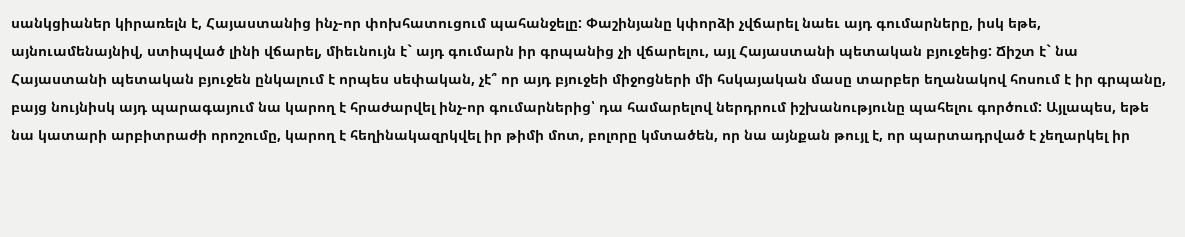սանկցիաներ կիրառելն է, Հայաստանից ինչ-որ փոխհատուցում պահանջելը: Փաշինյանը կփորձի չվճարել նաեւ այդ գումարները, իսկ եթե, այնուամենայնիվ, ստիպված լինի վճարել, միեւնույն է` այդ գումարն իր գրպանից չի վճարելու, այլ Հայաստանի պետական բյուջեից: Ճիշտ է` նա Հայաստանի պետական բյուջեն ընկալում է որպես սեփական, չէ՞ որ այդ բյուջեի միջոցների մի հսկայական մասը տարբեր եղանակով հոսում է իր գրպանը, բայց նույնիսկ այդ պարագայում նա կարող է հրաժարվել ինչ-որ գումարներից՝ դա համարելով ներդրում իշխանությունը պահելու գործում: Այլապես, եթե նա կատարի արբիտրաժի որոշումը, կարող է հեղինակազրկվել իր թիմի մոտ, բոլորը կմտածեն, որ նա այնքան թույլ է, որ պարտադրված է չեղարկել իր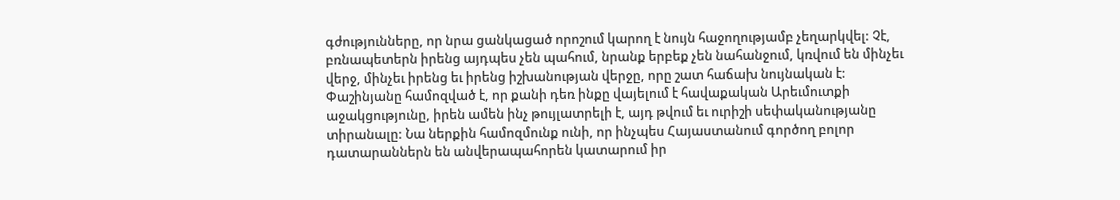գժությունները, որ նրա ցանկացած որոշում կարող է նույն հաջողությամբ չեղարկվել: Չէ, բռնապետերն իրենց այդպես չեն պահում, նրանք երբեք չեն նահանջում, կռվում են մինչեւ վերջ, մինչեւ իրենց եւ իրենց իշխանության վերջը, որը շատ հաճախ նույնական է:
Փաշինյանը համոզված է, որ քանի դեռ ինքը վայելում է հավաքական Արեւմուտքի աջակցությունը, իրեն ամեն ինչ թույլատրելի է, այդ թվում եւ ուրիշի սեփականությանը տիրանալը: Նա ներքին համոզմունք ունի, որ ինչպես Հայաստանում գործող բոլոր դատարաններն են անվերապահորեն կատարում իր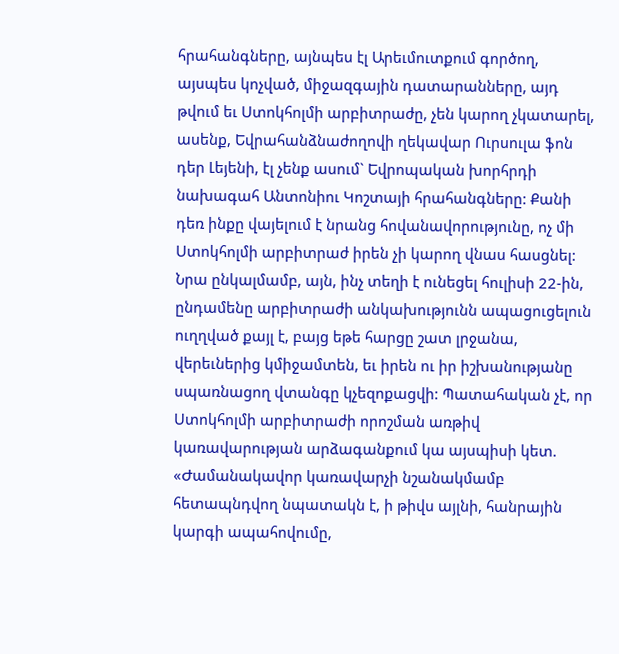հրահանգները, այնպես էլ Արեւմուտքում գործող, այսպես կոչված, միջազգային դատարանները, այդ թվում եւ Ստոկհոլմի արբիտրաժը, չեն կարող չկատարել, ասենք, Եվրահանձնաժողովի ղեկավար Ուրսուլա ֆոն դեր Լեյենի, էլ չենք ասում` Եվրոպական խորհրդի նախագահ Անտոնիու Կոշտայի հրահանգները: Քանի դեռ ինքը վայելում է նրանց հովանավորությունը, ոչ մի Ստոկհոլմի արբիտրաժ իրեն չի կարող վնաս հասցնել: Նրա ընկալմամբ, այն, ինչ տեղի է ունեցել հուլիսի 22-ին, ընդամենը արբիտրաժի անկախությունն ապացուցելուն ուղղված քայլ է, բայց եթե հարցը շատ լրջանա, վերեւներից կմիջամտեն, եւ իրեն ու իր իշխանությանը սպառնացող վտանգը կչեզոքացվի: Պատահական չէ, որ Ստոկհոլմի արբիտրաժի որոշման առթիվ կառավարության արձագանքում կա այսպիսի կետ. «Ժամանակավոր կառավարչի նշանակմամբ հետապնդվող նպատակն է, ի թիվս այլնի, հանրային կարգի ապահովումը,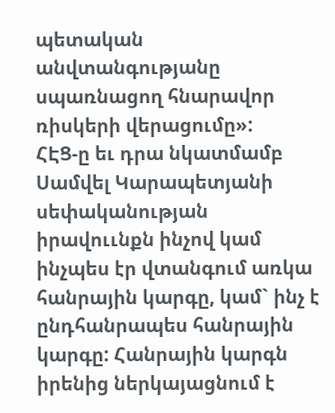պետական անվտանգությանը սպառնացող հնարավոր ռիսկերի վերացումը»:
ՀԷՑ-ը եւ դրա նկատմամբ Սամվել Կարապետյանի սեփականության իրավոււնքն ինչով կամ ինչպես էր վտանգում առկա հանրային կարգը, կամ` ինչ է ընդհանրապես հանրային կարգը: Հանրային կարգն իրենից ներկայացնում է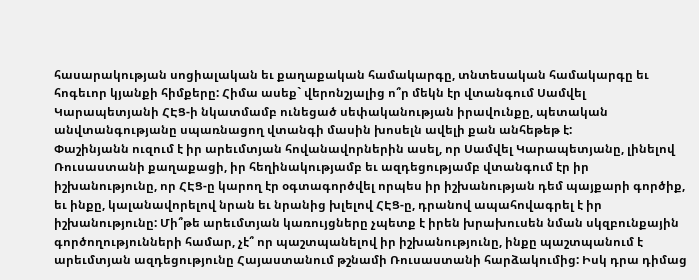հասարակության սոցիալական եւ քաղաքական համակարգը, տնտեսական համակարգը եւ հոգեւոր կյանքի հիմքերը: Հիմա ասեք` վերոնշյալից ո՞ր մեկն էր վտանգում Սամվել Կարապետյանի ՀԷՑ-ի նկատմամբ ունեցած սեփականության իրավունքը, պետական անվտանգությանը սպառնացող վտանգի մասին խոսելն ավելի քան անհեթեթ է:
Փաշինյանն ուզում է իր արեւմտյան հովանավորներին ասել, որ Սամվել Կարապետյանը, լինելով Ռուսաստանի քաղաքացի, իր հեղինակությամբ եւ ազդեցությամբ վտանգում էր իր իշխանությունը, որ ՀԷՑ-ը կարող էր օգտագործվել որպես իր իշխանության դեմ պայքարի գործիք, եւ ինքը, կալանավորելով նրան եւ նրանից խլելով ՀԷՑ-ը, դրանով ապահովագրել է իր իշխանությունը: Մի՞թե արեւմտյան կառույցները չպետք է իրեն խրախուսեն նման սկզբունքային գործողությունների համար, չէ՞ որ պաշտպանելով իր իշխանությունը, ինքը պաշտպանում է արեւմտյան ազդեցությունը Հայաստանում թշնամի Ռուսաստանի հարձակումից: Իսկ դրա դիմաց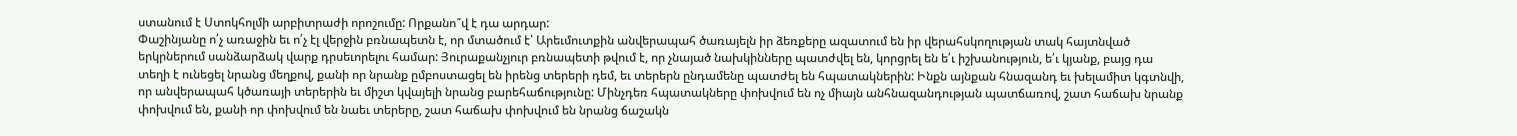ստանում է Ստոկհոլմի արբիտրաժի որոշումը: Որքանո՞վ է դա արդար:
Փաշինյանը ո՛չ առաջին եւ ո՛չ էլ վերջին բռնապետն է, որ մտածում է՝ Արեւմուտքին անվերապահ ծառայելն իր ձեռքերը ազատում են իր վերահսկողության տակ հայտնված երկրներում սանձարձակ վարք դրսեւորելու համար: Յուրաքանչյուր բռնապետի թվում է, որ չնայած նախկինները պատժվել են, կորցրել են ե՛ւ իշխանություն, ե՛ւ կյանք, բայց դա տեղի է ունեցել նրանց մեղքով, քանի որ նրանք ըմբոստացել են իրենց տերերի դեմ, եւ տերերն ընդամենը պատժել են հպատակներին: Ինքն այնքան հնազանդ եւ խելամիտ կգտնվի, որ անվերապահ կծառայի տերերին եւ միշտ կվայելի նրանց բարեհաճությունը: Մինչդեռ հպատակները փոխվում են ոչ միայն անհնազանդության պատճառով, շատ հաճախ նրանք փոխվում են, քանի որ փոխվում են նաեւ տերերը, շատ հաճախ փոխվում են նրանց ճաշակն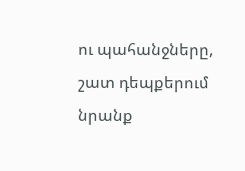ու պահանջները, շատ դեպքերում նրանք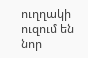ուղղակի ուզում են նոր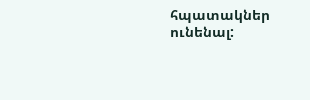հպատակներ ունենալ: